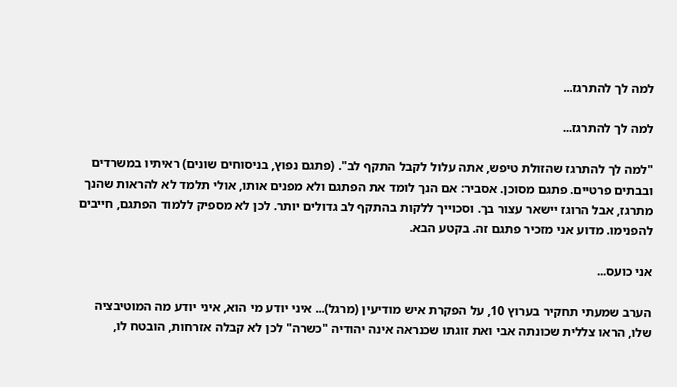למה לך להתרגז...

למה לך להתרגז...

"למה לך להתרגז שהזולת טיפש, אתה עלול לקבל התקף לב". (פתגם נפוץ, בניסוחים שונים) ראיתיו במשרדים ובבתים פרטיים. פתגם מסוכן. אסביר: אם הנך לומד את הפתגם ולא מפנים אותו, אולי תלמד לא להראות שהנך מתרגז, אבל הרוגז יישאר עצור בך. וסכוייך ללקות בהתקף לב גדולים יותר. לכן לא מספיק ללמוד הפתגם, חייבים להפנימו. מדוע אני מזכיר פתגם זה. בקטע הבא.

אני כועס...

הערב שמעתי תחקיר בערוץ 10, על הפקרת איש מודיעין (מרגל)... איני יודע מי הוא, איני יודע מה המוטיבציה שלו, הראו צללית שכונתה אבי ואת זוגתו שכנראה אינה יהודיה "כשרה" לכן לא קבלה אזרחות, הובטח לו,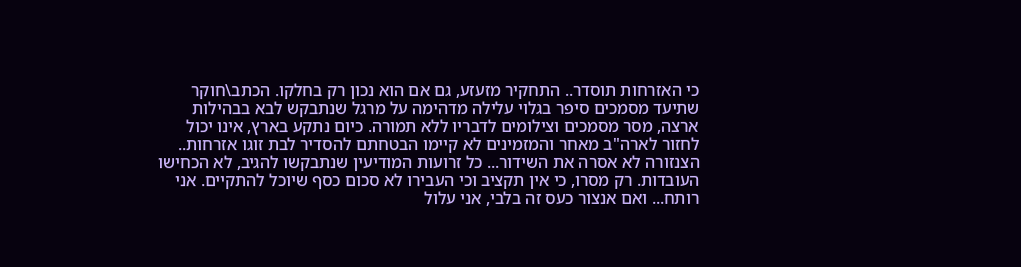כי האזרחות תוסדר.. התחקיר מזעזע, גם אם הוא נכון רק בחלקו. הכתב\חוקר שתיעד מסמכים סיפר בגלוי עלילה מדהימה על מרגל שנתבקש לבא בבהילות ארצה, מסר מסמכים וצילומים לדבריו ללא תמורה. כיום נתקע בארץ, אינו יכול לחזור לארה"ב מאחר והמזמינים לא קיימו הבטחתם להסדיר לבת זוגו אזרחות.. הצנזורה לא אסרה את השידור... כל זרועות המודיעין שנתבקשו להגיב, לא הכחישו העובדות. רק מסרו, כי אין תקציב וכי העבירו לא סכום כסף שיוכל להתקיים. אני רותח... ואם אנצור כעס זה בלבי, אני עלול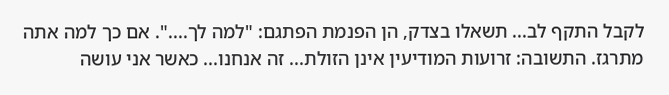לקבל התקף לב... תשאלו בצדק, הן הפנמת הפתגם: "למה לך....". אם כך למה אתה מתרגז. התשובה: זרועות המודיעין אינן הזולת... זה אנחנו... כאשר אני עושה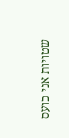שטויות אני כועס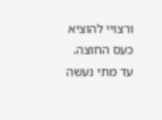ורצויי להוציא כעס החוצה. עד מתי נעשה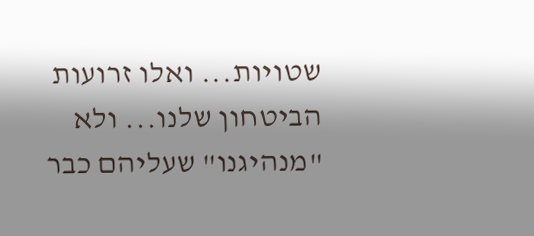שטויות... ואלו זרועות הביטחון שלנו... ולא "מנהיגנו" שעליהם כבר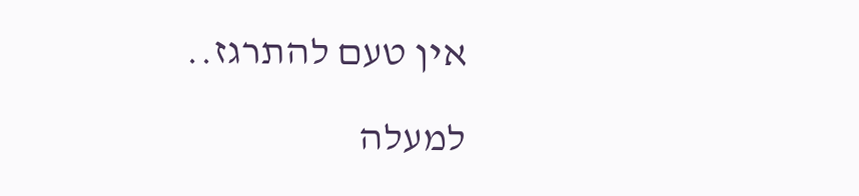אין טעם להתרגז..

למעלה